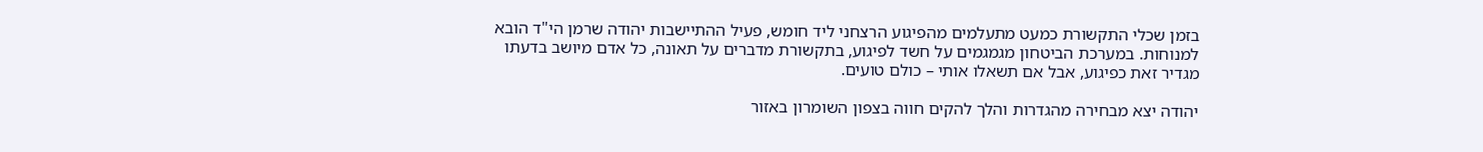בזמן שכלי התקשורת כמעט מתעלמים מהפיגוע הרצחני ליד חומש, פעיל ההתיישבות יהודה שרמן הי"ד הובא למנוחות. במערכת הביטחון מגמגמים על חשד לפיגוע, בתקשורת מדברים על תאונה, כל אדם מיושב בדעתו מגדיר זאת כפיגוע, אבל אם תשאלו אותי – כולם טועים.

יהודה יצא מבחירה מהגדרות והלך להקים חווה בצפון השומרון באזור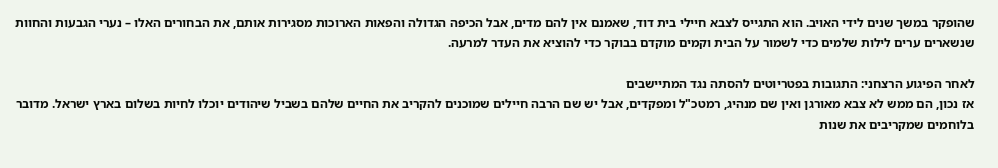שהופקר במשך שנים לידי האויב. הוא התגייס לצבא חיילי בית דוד, שאמנם אין להם מדים, אבל הכיפה הגדולה והפאות הארוכות מסגירות אותם, את הבחורים האלו – נערי הגבעות והחוות שנשארים ערים לילות שלמים כדי לשמור על הבית וקמים מוקדם בבוקר כדי להוציא את העדר למרעה.

לאחר הפיגוע הרצחני: התגובות בפטריוטים להסתה נגד המתיישבים
אז נכון, הם ממש לא צבא מאורגן ואין שם מנהיג, רמטכ"ל ומפקדים, אבל יש שם הרבה חיילים שמוכנים להקריב את החיים שלהם בשביל שיהודים יוכלו לחיות בשלום בארץ ישראל. מדובר בלוחמים שמקריבים את שנות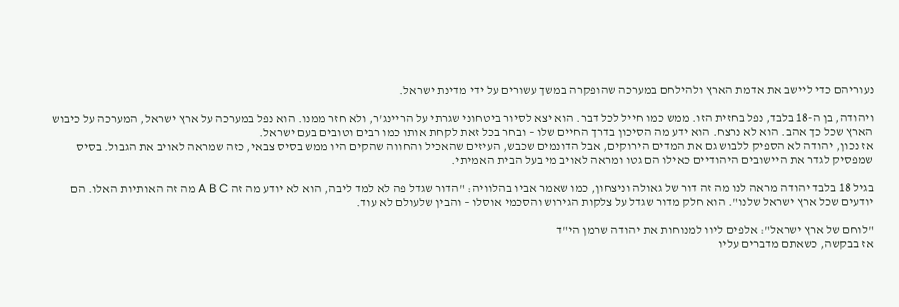נעוריהם כדי ליישב את אדמת הארץ ולהילחם במערכה שהופקרה במשך עשורים על ידי מדינת ישראל.

ויהודה, בן ה-18 בלבד, נפל בחזית הזו. ממש כמו חייל לכל דבר. הוא יצא לסיור ביטחוני שגרתי על הריינג'ר, ולא חזר ממנו. הוא נפל במערכה על ארץ ישראל, המערכה על כיבוש הארץ שכל כך אהב. הוא לא נרצח. הוא ידע מה הסיכון בדרך החיים שלו – ובחר בכל זאת לקחת אותו כמו רבים וטובים בעם ישראל.
אז נכון, יהודה לא הספיק ללבוש גם את המדים הירוקים, אבל הדונמים שכבש, העיזים שהאכיל והחווה שהקים היו ממש בסיס צבאי, כזה שמראה לאויב את הגבול. בסיס שמפסיק לגדר את היישובים היהודיים כאילו הם גטו ומראה לאויב מי בעל הבית האמיתי.

בגיל 18 בלבד יהודה מראה לנו מה זה דור של גאולה וניצחון, כמו שאמר אביו בהלוויה: "הדור שגדל פה לא למד ליבה, הוא לא יודע מה זה A B C מה זה האותיות האלו. הם יודעים שכל ארץ ישראל שלנו". הוא חלק מדור שגדל על צלקות הגירוש והסכמי אוסלו – והבין שלעולם לא עוד.

"לוחם של ארץ ישראל": אלפים ליוו למנוחות את יהודה שרמן הי"ד
אז בבקשה, כשאתם מדברים עליו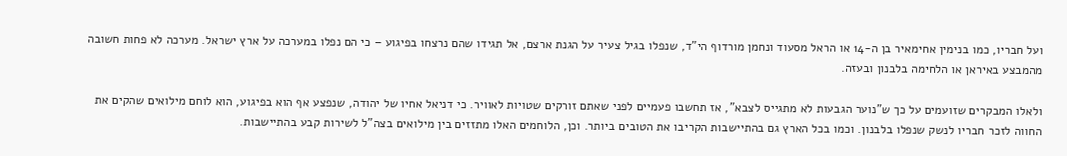ועל חבריו, כמו בנימין אחימאיר בן ה-14 או הראל מסעוד ונחמן מורדוף הי"ד, שנפלו בגיל צעיר על הגנת ארצם, אל תגידו שהם נרצחו בפיגוע – כי הם נפלו במערכה על ארץ ישראל. מערכה לא פחות חשובה מהמבצע באיראן או הלחימה בלבנון ובעזה.

ולאלו המבקרים שזועמים על כך ש"נוער הגבעות לא מתגייס לצבא", אז תחשבו פעמיים לפני שאתם זורקים שטויות לאוויר. כי דניאל אחיו של יהודה, שנפצע אף הוא בפיגוע, הוא לוחם מילואים שהקים את החווה לזכר חבריו לנשק שנפלו בלבנון. וכמו בכל הארץ גם בהתיישבות הקריבו את הטובים ביותר. וכן, הלוחמים האלו מתזזים בין מילואים בצה"ל לשירות קבע בהתיישבות.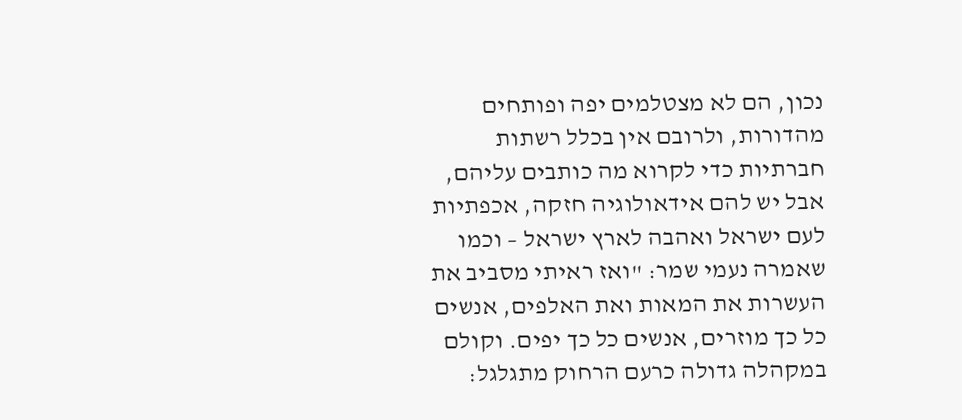נכון, הם לא מצטלמים יפה ופותחים מהדורות, ולרובם אין בכלל רשתות חברתיות כדי לקרוא מה כותבים עליהם, אבל יש להם אידאולוגיה חזקה, אכפתיות לעם ישראל ואהבה לארץ ישראל – וכמו שאמרה נעמי שמר: "ואז ראיתי מסביב את העשרות את המאות ואת האלפים, אנשים כל כך מוזרים, אנשים כל כך יפים. וקולם במקהלה גדולה כרעם הרחוק מתגלגל: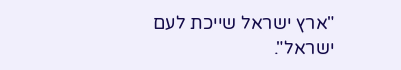"ארץ ישראל שייכת לעם ישראל".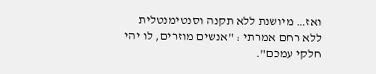ואז… מיושנת ללא תקנה וסנטימנטלית ללא רחם אמרתי : "אנשים מוזרים, לו יהי חלקי עמכם".